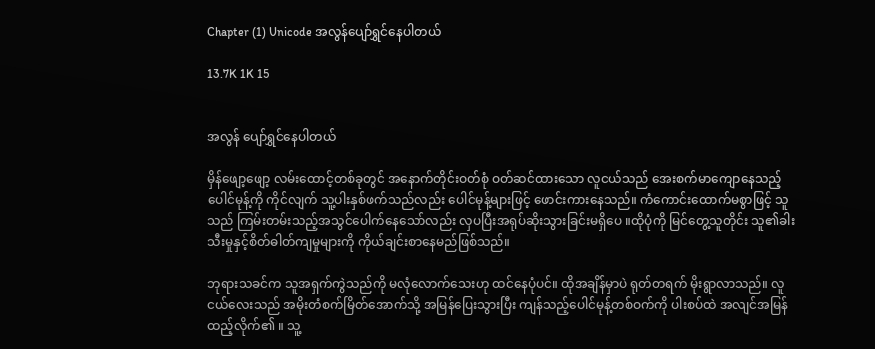Chapter (1) Unicode အလွန်ပျော်ရွှင်နေပါတယ်

13.7K 1K 15


အလွန် ပျော်ရွှင်နေပါတယ်

မှိန်ဖျော့ဖျော့ လမ်းထောင့်တစ်ခုတွင် အနောက်တိုင်းဝတ်စုံ ဝတ်ဆင်ထားသော လူငယ်သည် အေးစက်မာကျောနေသည့် ပေါင်မုန့်ကို ကိုင်လျက် သူ့ပါးနှစ်ဖက်သည်လည်း ပေါင်မုန့်များဖြင့် ဖောင်းကားနေသည်။ ကံကောင်းထောက်မစွာဖြင့် သူသည် ကြမ်းတမ်းသည့်အသွင်ပေါက်နေသော်လည်း လှပပြီးအရုပ်ဆိုးသွားခြင်းမရှိပေ ။ထိုပုံကို မြင်တွေ့သူတိုင်း သူ၏ခါးသီးမှုနှင့်စိတ်ဓါတ်ကျမှုများကို ကိုယ်ချင်းစာနေမည်ဖြစ်သည်။

ဘုရားသခင်က သူအရှက်ကွဲသည်ကို မလုံလောက်သေးဟု ထင်နေပုံပင်။ ထိုအချိန်မှာပဲ ရုတ်တရက် မိုးရွာလာသည်။ လူငယ်လေးသည် အမိုးတံစက်မြိတ်အောက်သို့ အမြန်ပြေးသွားပြီး ကျန်သည့်ပေါင်မုန့်တစ်ဝက်ကို ပါးစပ်ထဲ အလျင်အမြန်ထည့်လိုက်၏ ။ သူ့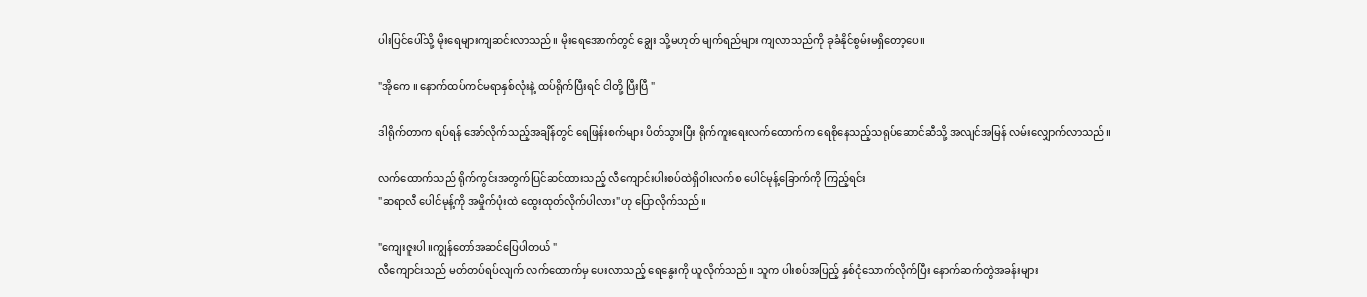ပါးပြင်ပေါ်သို့ မိုးရေများကျဆင်းလာသည်။ မိုးရေအောက်တွင် ချွေး သို့မဟုတ် မျက်ရည်များ ကျလာသည်ကို ခုခံနိုင်စွမ်းမရှိတော့ပေ။

"အိုကေ ။ နောက်ထပ်ကင်မရာနှစ်လုံးနဲ့ ထပ်ရိုက်ပြီးရင် ငါတို့ ပြီးပြီ "

ဒါရိုက်တာက ရပ်ရန် အော်လိုက်သည့်အချိန်တွင် ရေဖြန်းစက်များ ပိတ်သွားပြီး ရိုက်ကူးရေးလက်ထောက်က ရေစိုနေသည့်သရုပ်ဆောင်ဆီသို့ အလျင်အမြန် လမ်းလျှောက်လာသည်။

လက်ထောက်သည် ရိုက်ကွင်းအတွက်ပြင်ဆင်ထားသည့် လီကျောင်းပါးစပ်ထဲရှိဝါးလက်စ ပေါင်မုန့်ခြောက်ကို ကြည့်ရင်း
"ဆရာလီ ပေါင်မုန့်ကို အမှိုက်ပုံးထဲ ထွေးထုတ်လိုက်ပါလား"ဟု ပြောလိုက်သည်။

"ကျေးဇူးပါ ။ကျွန်တော်အဆင်ပြေပါတယ် "
လီကျောင်းသည် မတ်တပ်ရပ်လျက် လက်ထောက်မှ ပေးလာသည့် ရေနွေးကို ယူလိုက်သည်။ သူက ပါးစပ်အပြည့် နှစ်ငုံသောက်လိုက်ပြီး နောက်ဆက်တွဲအခန်းများ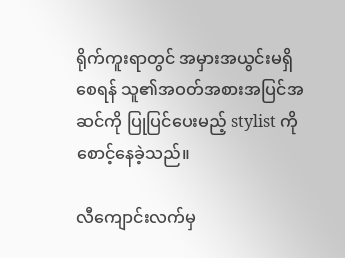ရိုက်ကူးရာတွင် အမှားအယွင်းမရှိစေရန် သူ၏အဝတ်အစားအပြင်အဆင်ကို ပြုပြင်ပေးမည့် stylist ကို စောင့်နေခဲ့သည်။

လီကျောင်းလက်မှ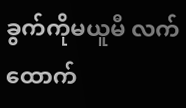ခွက်ကိုမယူမီ လက်ထောက်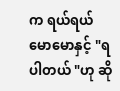က ရယ်ရယ်မောမောနှင့် "ရပါတယ် "ဟု ဆို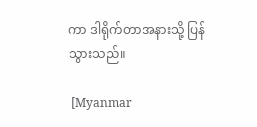ကာ ဒါရိုက်တာအနားသို့ ပြန်သွားသည်။

 [Myanmar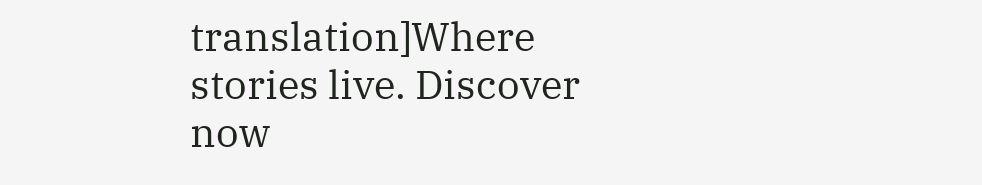translation]Where stories live. Discover now